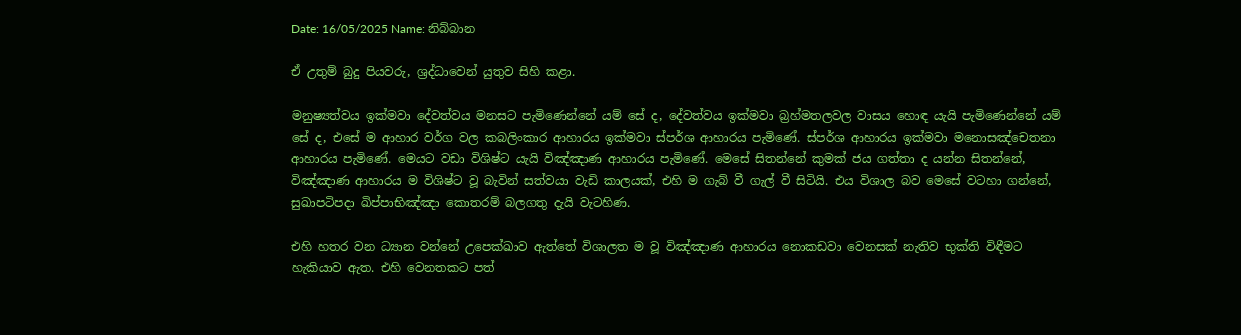Date: 16/05/2025 Name: නිබ්බාන

ඒ උතුම් බුදු පියවරු, ශ්‍රද්ධාවෙන් යුතුව සිහි කළා.

මනුෂ්‍යත්වය ඉක්මවා දේවත්වය මනසට පැමිණෙන්නේ යම් සේ ද, දේවත්වය ඉක්මවා බ්‍රහ්මතලවල වාසය හොඳ යැයි පැමිණෙන්නේ යම් සේ ද, එසේ ම ආහාර වර්ග වල කබලිංකාර ආහාරය ඉක්මවා ස්පර්ශ ආහාරය පැමිණේ. ස්පර්ශ ආහාරය ඉක්මවා මනොසඤ්‌චෙතනා ආහාරය පැමිණේ. මෙයට වඩා විශිෂ්ට යැයි විඤ්ඤාණ ආහාරය පැමිණේ. මෙසේ සිතන්නේ කුමක් ජය ගත්තා ද යන්න සිතන්නේ, විඤ්ඤාණ ආහාරය ම විශිෂ්ට වූ බැවින් සත්වයා වැඩි කාලයක්, එහි ම ගැබ් වී ගැල් වී සිටියි. එය විශාල බව මෙසේ වටහා ගන්නේ, සුඛාපටිපදා ඛිප්පාභිඤ්ඤා කොතරම් බලගතු දැයි වැටහිණ.

එහි හතර වන ධ්‍යාන වන්නේ උපෙක්ඛාව ඇත්තේ විශාලත ම වූ විඤ්ඤාණ ආහාරය නොකඩවා වෙනසක් නැතිව භුක්ති විඳීමට හැකියාව ඇත. එහි වෙනතකට පත්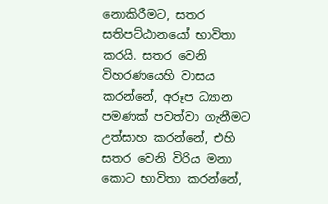නොකිරීමට, සතර සතිපට්ඨානයෝ භාවිතා කරයි. සතර වෙනි විහරණයෙහි වාසය කරන්නේ, අරූප ධ්‍යාන පමණක් පවත්වා ගැනීමට උත්සාහ කරන්නේ, එහි සතර වෙනි විරිය මනා කොට භාවිතා කරන්නේ,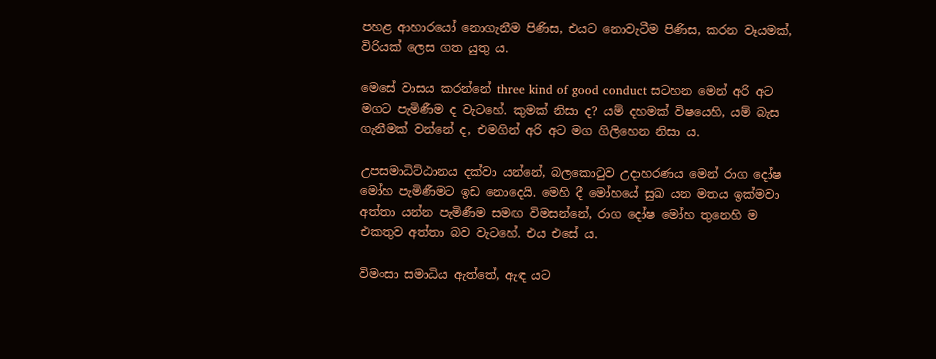පහළ ආහාරයෝ නොගැනීම පිණිස, එයට නොවැටීම පිණිස, කරන වෑයමක්, විරියක් ලෙස ගත යුතු ය.

මෙසේ වාසය කරන්නේ three kind of good conduct සටහන මෙන් අරි අට මගට පැමිණීම ද වැටහේ. කුමක් නිසා ද? යම් දහමක් විෂයෙහි, යම් බැස ගැනීමක් වන්නේ ද, එමගින් අරි අට මග ගිලිහෙන නිසා ය.

උපසමාධිට්ඨානය දක්වා යන්නේ, බලකොටුව උදාහරණය මෙන් රාග දෝෂ මෝහ පැමිණීමට ඉඩ නොදෙයි. මෙහි දී මෝහයේ සුඛ යන මතය ඉක්මවා අත්තා යන්න පැමිණීම සමඟ විමසන්නේ, රාග දෝෂ මෝහ තුනෙහි ම එකතුව අත්තා බව වැටහේ. එය එසේ ය.

විමංසා සමාධිය ඇත්තේ, ඇඳ යට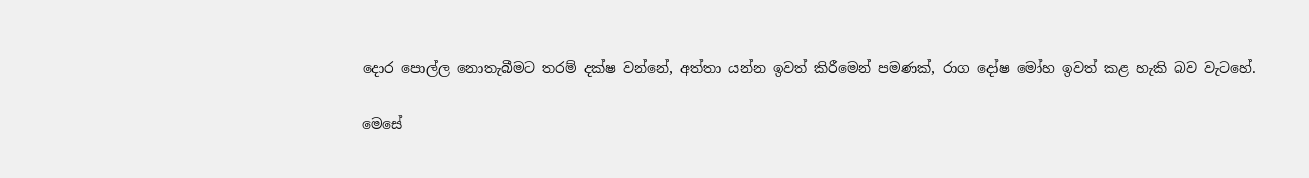දොර පොල්ල නොතැබීමට තරම් දක්ෂ වන්නේ, අත්තා යන්න ඉවත් කිරීමෙන් පමණක්, රාග දෝෂ මෝහ ඉවත් කළ හැකි බව වැටහේ.

මෙසේ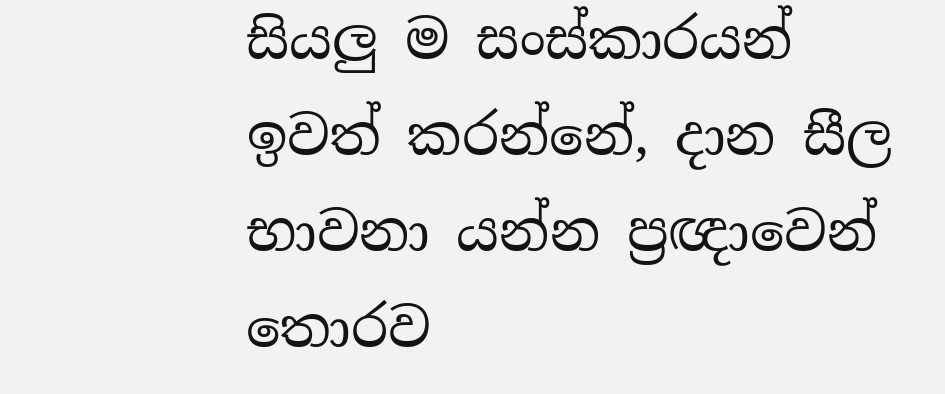සියලු ම සංස්කාරයන් ඉවත් කරන්නේ, දාන සීල භාවනා යන්න ප්‍රඥාවෙන් තොරව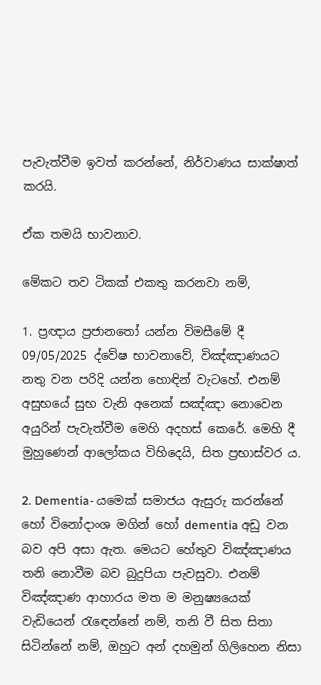පැවැත්වීම ඉවත් කරන්නේ, නිර්වාණය සාක්ෂාත් කරයි.

ඒක තමයි භාවනාව.

මේකට තව ටිකක් එකතු කරනවා නම්,

1. ප්‍රඥාය ප්‍රජානතෝ යන්න විමසීමේ දී 09/05/2025 ද්වේෂ භාවනාවේ, විඤ්ඤාණයට නතු වන පරිදි යන්න හොඳින් වැටහේ. එනම් අසුභයේ සුභ වැනි අනෙක් සඤ්ඤා නොවෙන අයුරින් පැවැත්වීම මෙහි අදහස් කෙරේ. මෙහි දී මුහුණෙන් ආලෝකය විහිදෙයි, සිත ප්‍රභාස්වර ය.

2. Dementia- යමෙක් සමාජය ඇසුරු කරන්නේ හෝ විනෝදාංශ මගින් හෝ dementia අඩු වන බව අපි අසා ඇත. මෙයට හේතුව විඤ්ඤාණය තනි නොවීම බව බුදුපියා පැවසුවා. එනම් විඤ්ඤාණ ආහාරය මත ම මනුෂ්‍යයෙක් වැඩියෙන් රැඳෙන්නේ නම්, තනි වී සිත සිතා සිටින්නේ නම්, ඔහුට අන් දහමුන් ගිලිහෙන නිසා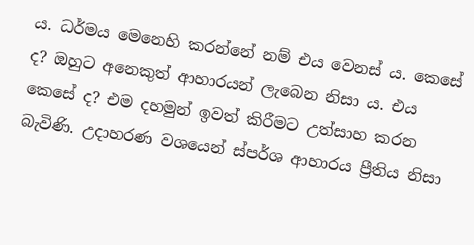ය. ධර්මය මෙනෙහි කරන්නේ නම් එය වෙනස් ය. කෙසේ ද? ඔහුට අනෙකුත් ආහාරයන් ලැබෙන නිසා ය. එය කෙසේ ද? එම දහමුන් ඉවත් කිරීමට උත්සාහ කරන බැවිණි. උදාහරණ වශයෙන් ස්පර්ශ ආහාරය ප්‍රීතිය නිසා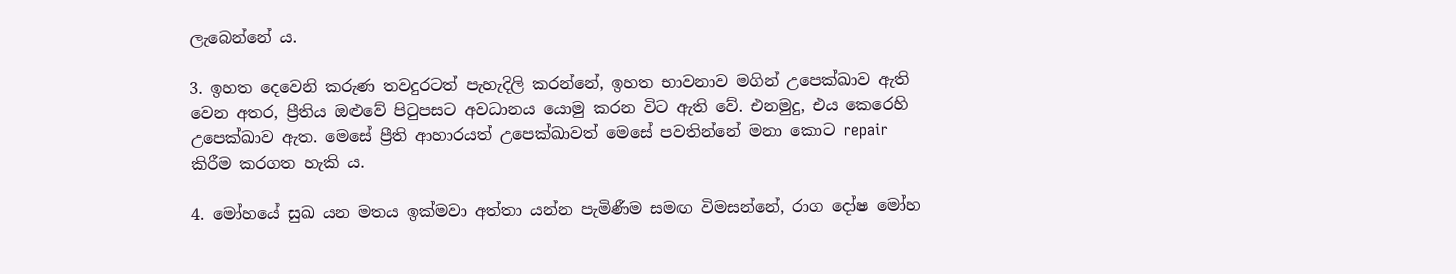ලැබෙන්නේ ය.

3. ඉහත දෙවෙනි කරුණ තවදුරටත් පැහැදිලි කරන්නේ, ඉහත භාවනාව මගින් උපෙක්ඛාව ඇති වෙන අතර, ප්‍රීතිය ඔළුවේ පිටුපසට අවධානය යොමු කරන විට ඇති වේ. එනමුදු, එය කෙරෙහි උපෙක්ඛාව ඇත. මෙසේ ප්‍රීති ආහාරයත් උපෙක්ඛාවත් මෙසේ පවතින්නේ මනා කොට repair කිරීම කරගත හැකි ය.

4. මෝහයේ සුඛ යන මතය ඉක්මවා අත්තා යන්න පැමිණීම සමඟ විමසන්නේ, රාග දෝෂ මෝහ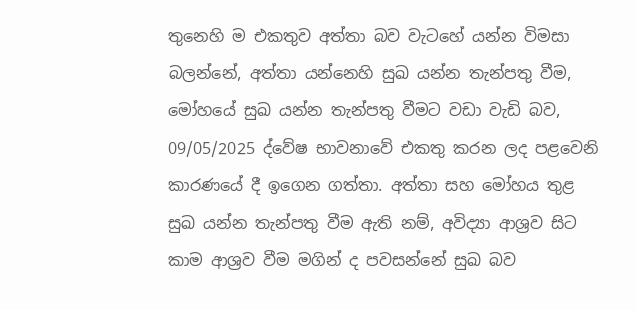තුනෙහි ම එකතුව අත්තා බව වැටහේ යන්න විමසා බලන්නේ, අත්තා යන්නෙහි සුඛ යන්න තැන්පතු වීම, මෝහයේ සුඛ යන්න තැන්පතු වීමට වඩා වැඩි බව, 09/05/2025 ද්වේෂ භාවනාවේ එකතු කරන ලද පළවෙනි කාරණයේ දී ඉගෙන ගත්තා. අත්තා සහ මෝහය තුළ සුඛ යන්න තැන්පතු වීම ඇති නම්, අවිද්‍යා ආශ්‍රව සිට කාම ආශ්‍රව වීම මගින් ද පවසන්නේ සුඛ බව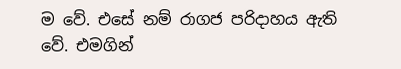ම වේ. එසේ නම් රාගජ පරිදාහය ඇති වේ. එමගින්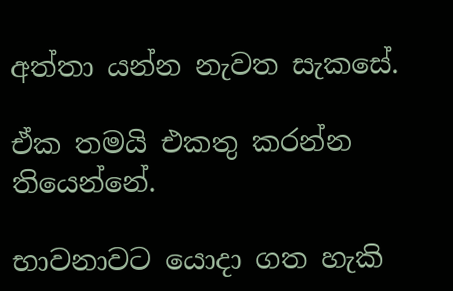අත්තා යන්න නැවත සැකසේ.

ඒක තමයි එකතු කරන්න තියෙන්නේ.

භාවනාවට යොදා ගත හැකි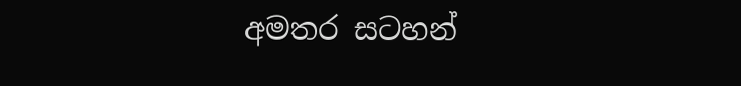අමතර සටහන්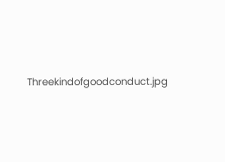Threekindofgoodconduct.jpg